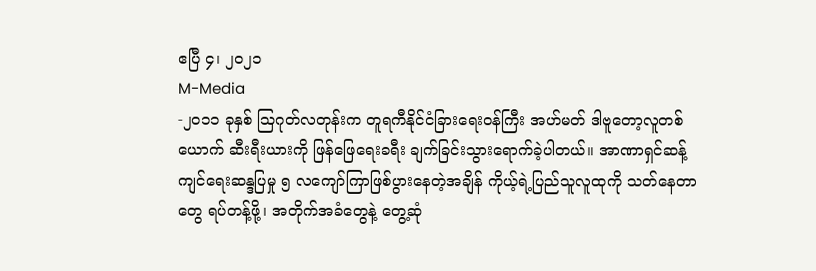ဧပြီ ၄၊ ၂၀၂၁
M-Media
-၂၀၁၁ ခုနှစ် ဩဂုတ်လတုန်းက တူရကီနိုင်ငံခြားရေးဝန်ကြီး အဟ်မတ် ဒါဗူတော့လူတစ်ယောက် ဆီးရီးယားကို ဖြန်ဖြေရေးခရီး ချက်ခြင်းသွားရောက်ခဲ့ပါတယ်။ အာဏာရှင်ဆန့်ကျင်ရေးဆန္ဒပြမှု ၅ လကျော်ကြာဖြစ်ပွားနေတဲ့အချိန် ကိုယ့်ရဲ့ပြည်သူလူထုကို သတ်နေတာတွေ ရပ်တန့်ဖို့၊ အတိုက်အခံတွေနဲ့ တွေ့ဆုံ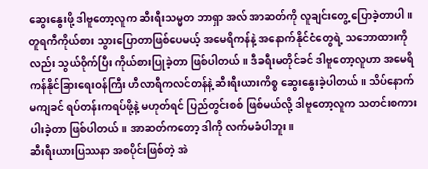ဆွေးနွေးဖို့ ဒါဗူတော့လူက ဆီးရီးသမ္မတ ဘာရှာ အလ် အာဆတ်ကို လူချင်းတွေ့ ပြောခဲ့တာပါ။
တူရကီကိုယ်စား သွားပြောတာဖြစ်ပေမယ့် အမေရိကန်နဲ့ အနောက်နိုင်ငံတွေရဲ့ သဘောထားကိုလည်း သွယ်၀ိုက်ပြီး ကိုယ်စားပြုခဲ့တာ ဖြစ်ပါတယ်။ ဒီခရီးမတိုင်ခင် ဒါဗူတော့လူဟာ အမေရိကန်နိုင်ခြားရေးဝန်ကြီး ဟီလာရီကလင်တန်နဲ့ ဆီးရီးယားကိစ္စ ဆွေးနွေးခဲ့ပါတယ်။ သိပ်နောက်မကျခင် ရပ်တန်းကရပ်ဖို့နဲ့ မဟုတ်ရင် ပြည်တွင်းစစ် ဖြစ်မယ်လို့ ဒါဗူတော့လူက သတင်းစကားပါးခဲ့တာ ဖြစ်ပါတယ်။ အာဆတ်ကတော့ ဒါကို လက်မခံပါဘူး။
ဆီးရီးယားပြဿနာ အစပိုင်းဖြစ်တဲ့ အဲ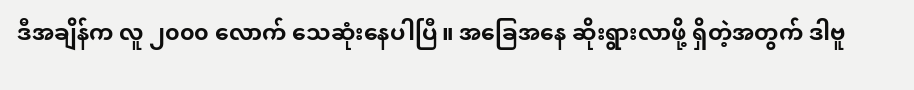ဒီအချိန်က လူ ၂၀၀၀ လောက် သေဆုံးနေပါပြီ။ အခြေအနေ ဆိုးရွားလာဖို့ ရှိတဲ့အတွက် ဒါဗူ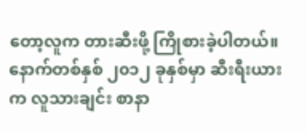တော့လူက တားဆီးဖို့ ကြိုစားခဲ့ပါတယ်။ နောက်တစ်နှစ် ၂၀၁၂ ခုနှစ်မှာ ဆီးရီးယားက လူသားချင်း စာနာ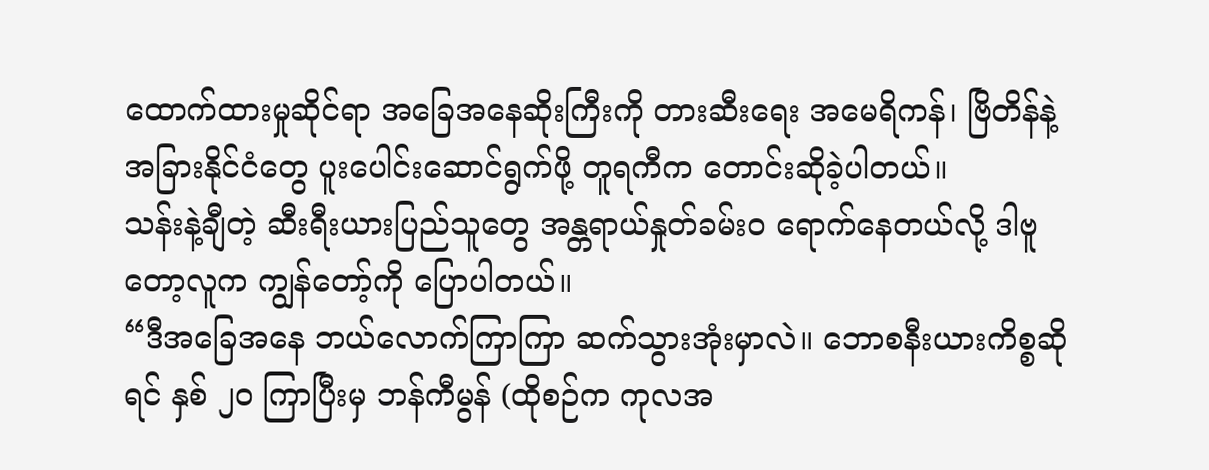ထောက်ထားမှုဆိုင်ရာ အခြေအနေဆိုးကြီးကို တားဆီးရေး အမေရိကန်၊ ဗြိတိန်နဲ့ အခြားနိုင်ငံတွေ ပူးပေါင်းဆောင်ရွက်ဖို့ တူရကီက တောင်းဆိုခဲ့ပါတယ်။
သန်းနဲ့ချီတဲ့ ဆီးရီးယားပြည်သူတွေ အန္တရာယ်နှုတ်ခမ်း၀ ရောက်နေတယ်လို့ ဒါဗူတော့လူက ကျွန်တော့်ကို ပြောပါတယ်။
“ဒီအခြေအနေ ဘယ်လောက်ကြာကြာ ဆက်သွားအုံးမှာလဲ။ ဘောစနီးယားကိစ္စဆိုရင် နှစ် ၂၀ ကြာပြီးမှ ဘန်ကီမွန် (ထိုစဉ်က ကုလအ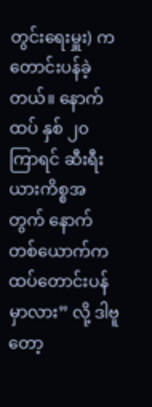တွင်းရေးမှူး) က တောင်းပန်ခဲ့တယ်။ နောက်ထပ် နှစ် ၂၀ ကြာရင် ဆီးရီးယားကိစ္စအတွက် နောက်တစ်ယောက်က ထပ်တောင်းပန်မှာလား” လို့ ဒါဗူတော့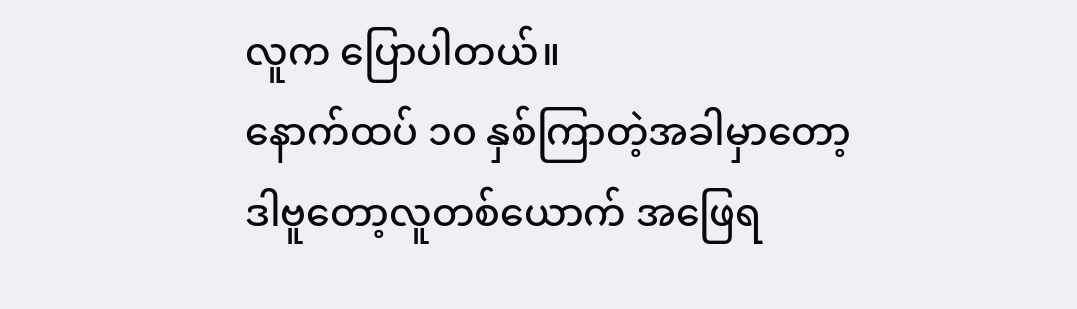လူက ပြောပါတယ်။
နောက်ထပ် ၁၀ နှစ်ကြာတဲ့အခါမှာတော့ ဒါဗူတော့လူတစ်ယောက် အဖြေရ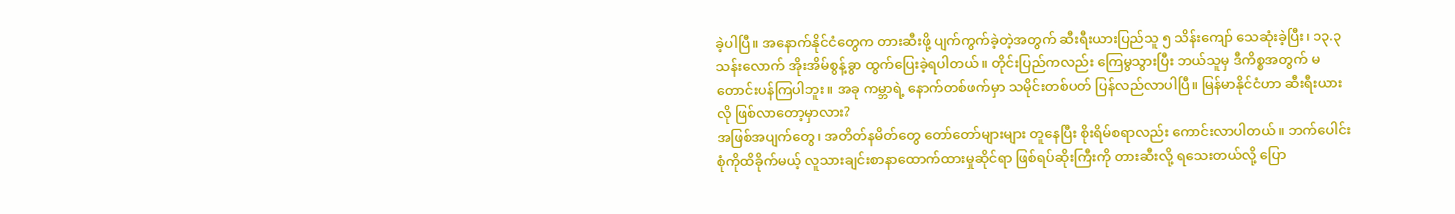ခဲ့ပါပြီ။ အနောက်နိုင်ငံတွေက တားဆီးဖို့ ပျက်ကွက်ခဲ့တဲ့အတွက် ဆီးရီးယားပြည်သူ ၅ သိန်းကျော် သေဆုံးခဲ့ပြီး၊ ၁၃.၃ သန်းလောက် အိုးအိမ်စွန့်ခွာ ထွက်ပြေးခဲ့ရပါတယ်။ တိုင်းပြည်ကလည်း ကြေမွသွားပြီး ဘယ်သူမှ ဒီကိစ္စအတွက် မတောင်းပန်ကြပါဘူး။ အခု ကမ္ဘာရဲ့ နောက်တစ်ဖက်မှာ သမိုင်းတစ်ပတ် ပြန်လည်လာပါပြီ။ မြန်မာနိုင်ငံဟာ ဆီးရီးယားလို ဖြစ်လာတော့မှာလား?
အဖြစ်အပျက်တွေ၊ အတိတ်နမိတ်တွေ တော်တော်များများ တူနေပြီး စိုးရိမ်စရာလည်း ကောင်းလာပါတယ်။ ဘက်ပေါင်းစုံကိုထိခိုက်မယ့် လူသားချင်းစာနာထောက်ထားမှုဆိုင်ရာ ဖြစ်ရပ်ဆိုးကြီးကို တားဆီးလို့ ရသေးတယ်လို့ ပြော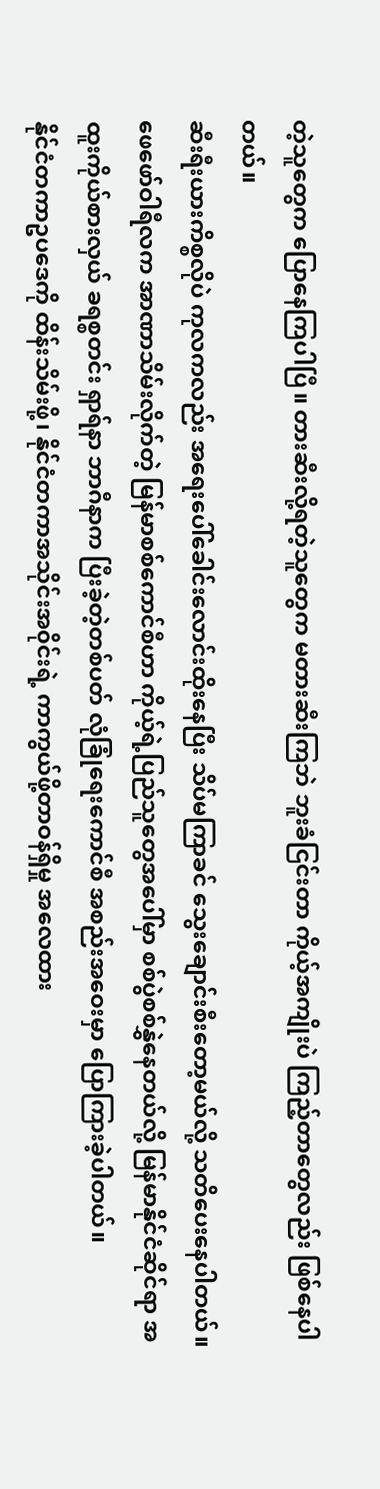တဲ့သူတွေက ပြောနေကြပါပြီ။ တားဆီးလို့ရတဲ့သူတွေက မတားဆီးကြဘဲ ဘူးခံငြင်းတာ ကိုယ့်အကျိုးပဲ ကြည့်တာတွေလည်း ဖြစ်နေပါတယ်။
ဆီးရီးယားကိစ္စလိုပဲ ကုလကလည်း အရေးပေါ်ခေါင်းလောင်းထိုးနေပြီး သိပ်မကြာခင် သွေးချောင်းစီးတော့မယ်လို့ သတိပေးနေပါတယ်။ ဖေဖော်ဝါရီလက အာဏာသိမ်းလိုက်တဲ့ မြန်မာစစ်ကောင်စီဟာ ကိုယ့်ရဲ့ပြည်သူတွေအပေါ်မှာ စစ်ပွဲစစ်နွှဲနေတယ်လို့ မြန်မာနိုင်ငံဆိုင်ရာ အထူးကိုယ်စားလှယ် ခရစ္စတင်း ရှာရ်နာ ဘာဂီနာက ပြီးခဲ့တဲ့တစ်ပတ် လုံခြုံရေးကောင်စီ အစည်းအဝေးမှာ ပြောကြားခဲ့ပါတယ်။
နိုင်ငံတကာဥပဒေကို ထိန်းသိမ်းဖို့၊ နိုင်ငံတကာအသိုင်းအ၀ိုင်းရဲ့ ကာကွယ်ဖို့တာဝန်ရှိမှု အလေထား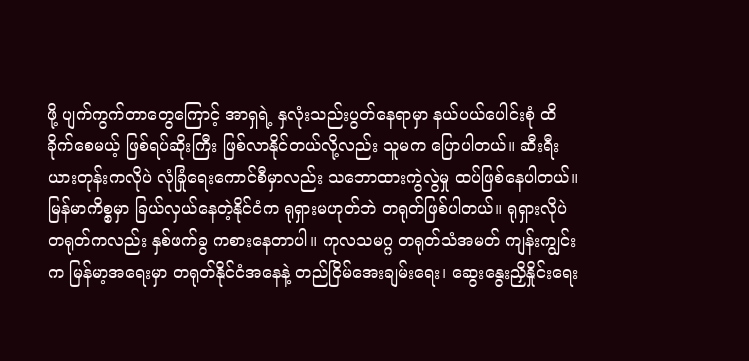ဖို့ ပျက်ကွက်တာတွေကြောင့် အာရှရဲ့ နှလုံးသည်းပွတ်နေရာမှာ နယ်ပယ်ပေါင်းစုံ ထိခိုက်စေမယ့် ဖြစ်ရပ်ဆိုးကြီး ဖြစ်လာနိုင်တယ်လို့လည်း သူမက ပြောပါတယ်။ ဆီးရီးယားတုန်းကလိုပဲ လုံခြုံရေးကောင်စီမှာလည်း သဘောထားကွဲလွဲမှု ထပ်ဖြစ်နေပါတယ်။
မြန်မာကိစ္စမှာ ခြယ်လှယ်နေတဲ့နိုင်ငံက ရုရှားမဟုတ်ဘဲ တရုတ်ဖြစ်ပါတယ်။ ရုရှားလိုပဲ တရုတ်ကလည်း နှစ်ဖက်ခွ ကစားနေတာပါ။ ကုလသမဂ္ဂ တရုတ်သံအမတ် ကျန်းကျွင်းက မြန်မာ့အရေးမှာ တရုတ်နိုင်ငံအနေနဲ့ တည်ငြိမ်အေးချမ်းရေး၊ ဆွေးနွေးညှိနှိုင်းရေး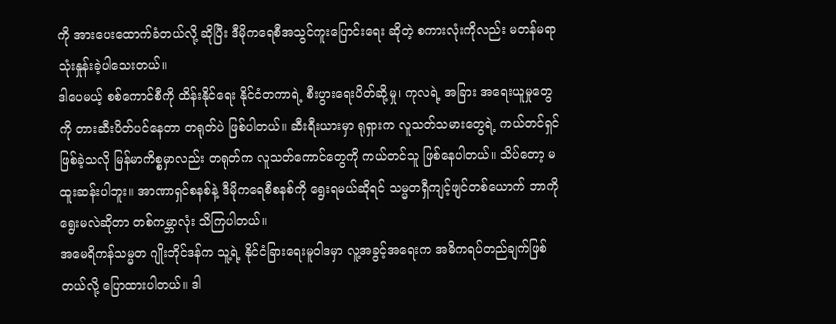ကို အားပေးထောက်ခံတယ်လို့ ဆိုပြီး ဒီမိုကရေစီအသွင်ကူးပြောင်းရေး ဆိုတဲ့ စကားလုံးကိုလည်း မတန်မရာ သုံးနှုန်းခဲ့ပါသေးတယ်။
ဒါပေမယ့် စစ်ကောင်စီကို ထိန်းနိုင်ရေး နိုင်ငံတကာရဲ့ စီးပွားရေးပိတ်ဆို့မှု၊ ကုလရဲ့ အခြား အရေးယူမှုတွေကို တားဆီးပိတ်ပင်နေတာ တရုတ်ပဲ ဖြစ်ပါတယ်။ ဆီးရီးယားမှာ ရုရှားက လူသတ်သမားတွေရဲ့ ကယ်တင်ရှင်ဖြစ်ခဲ့သလို မြန်မာကိစ္စမှာလည်း တရုတ်က လူသတ်ကောင်တွေကို ကယ်တင်သူ ဖြစ်နေပါတယ်။ သိပ်တော့ မထူးဆန်းပါဘူး။ အာဏာရှင်စနစ်နဲ့ ဒီမိုကရေစီစနစ်ကို ရွေးရမယ်ဆိုရင် သမ္မတရှီကျင့်ဖျင်တစ်ယောက် ဘာကိုရွေးမလဲဆိုတာ တစ်ကမ္ဘာလုံး သိကြပါတယ်။
အမေရိကန်သမ္မတ ဂျိုးဘိုင်ဒန်က သူ့ရဲ့ နိုင်ငံခြားရေးမူဝါဒမှာ လူ့အခွင့်အရေးက အဓိကရပ်တည်ချက်ဖြစ်တယ်လို့ ပြောထားပါတယ်။ ဒါ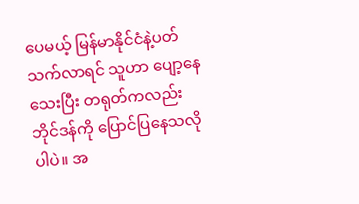ပေမယ့် မြန်မာနိုင်ငံနဲ့ပတ်သက်လာရင် သူဟာ ပျော့နေသေးပြီး တရုတ်ကလည်း ဘိုင်ဒန်ကို ပြောင်ပြနေသလိုပါပဲ။ အ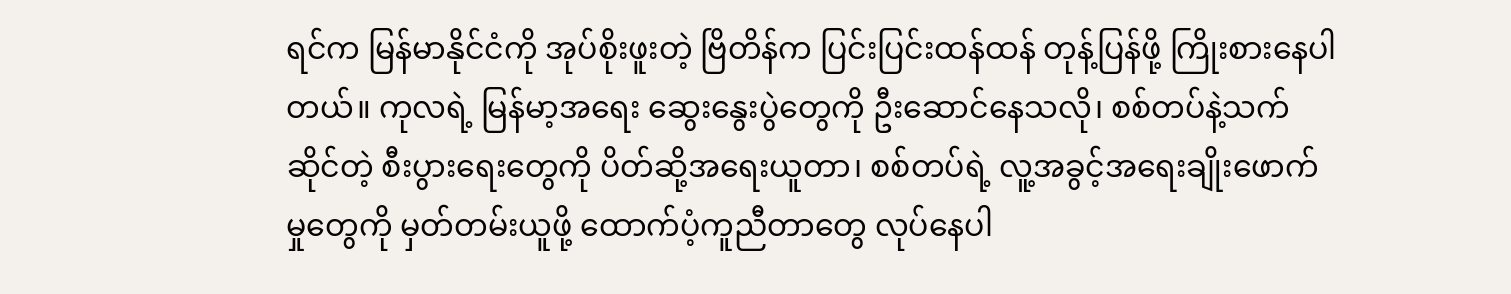ရင်က မြန်မာနိုင်ငံကို အုပ်စိုးဖူးတဲ့ ဗြိတိန်က ပြင်းပြင်းထန်ထန် တုန့်ပြန်ဖို့ ကြိုးစားနေပါတယ်။ ကုလရဲ့ မြန်မာ့အရေး ဆွေးနွေးပွဲတွေကို ဦးဆောင်နေသလို၊ စစ်တပ်နဲ့သက်ဆိုင်တဲ့ စီးပွားရေးတွေကို ပိတ်ဆို့အရေးယူတာ၊ စစ်တပ်ရဲ့ လူ့အခွင့်အရေးချိုးဖောက်မှုတွေကို မှတ်တမ်းယူဖို့ ထောက်ပံ့ကူညီတာတွေ လုပ်နေပါ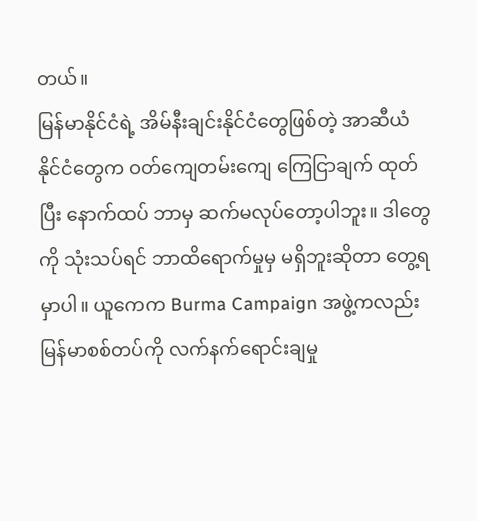တယ်။
မြန်မာနိုင်ငံရဲ့ အိမ်နီးချင်းနိုင်ငံတွေဖြစ်တဲ့ အာဆီယံနိုင်ငံတွေက ဝတ်ကျေတမ်းကျေ ကြေငြာချက် ထုတ်ပြီး နောက်ထပ် ဘာမှ ဆက်မလုပ်တော့ပါဘူး။ ဒါတွေကို သုံးသပ်ရင် ဘာထိရောက်မှုမှ မရှိဘူးဆိုတာ တွေ့ရမှာပါ။ ယူကေက Burma Campaign အဖွဲ့ကလည်း မြန်မာစစ်တပ်ကို လက်နက်ရောင်းချမှု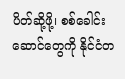ပိတ်ဆို့ဖို့၊ စစ်ခေါင်းဆောင်တွေကို နိုင်ငံတ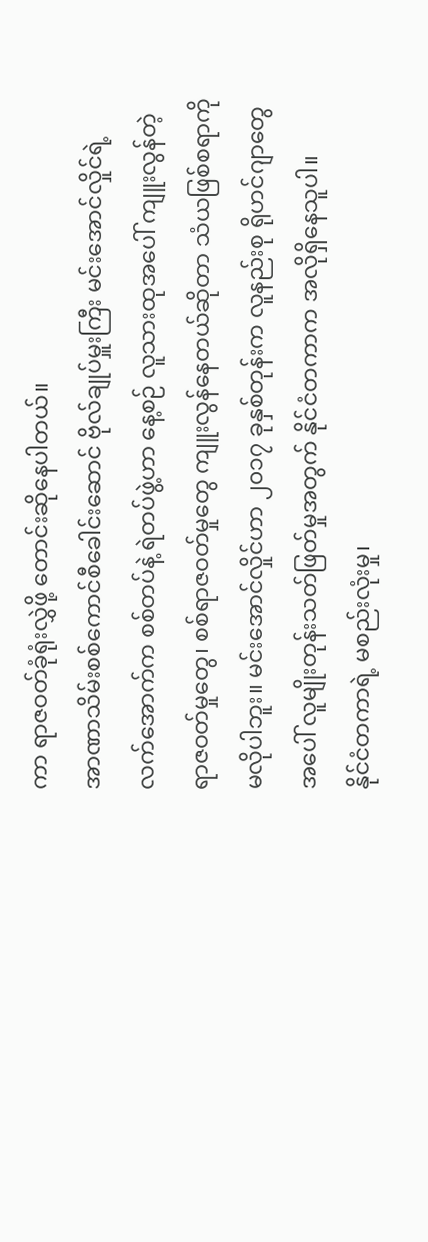ကာ ရာဇဝတ်ခုံရုံးလွှဲဖို့ တောင်းဆိုနေပါတယ်။
အာဏာသိမ်းစစ်ကောင်စီခေါင်းဆောင် ဗိုလ်ချုပ်မှူးကြီး မင်းအောင်လှိုင်ရဲ့ လက်အောက်က စစ်တပ်နဲ့ ရဲတပ်ဖွဲ့ဟာ နေ့စဉ် လူသားထုအပေါ် ကျူးလွန်တဲ့ ရာဇဝတ်မှုတွေ၊ စစ်ရာဇဝတ်မှုတွေ ကျူးလွန်နေတယ်ဆိုတာ သံယဖြစ်စရာကို မလိုပါဘူး။ မင်းအောင်လှိုင်ဟာ ၂၀၁၇ ခုနှစ်တုန်းက လူနည်းစု ရိုဟင်ဂျာတွေအပေါ် လူမျိုးတုန်းသတ်ဖြတ်မှုအတွက် နိုင်ငံတကာက အလိုရှိနေသူပါ။
နိုင်ငံတကာရဲ့ မစည်းလုံးမှု၊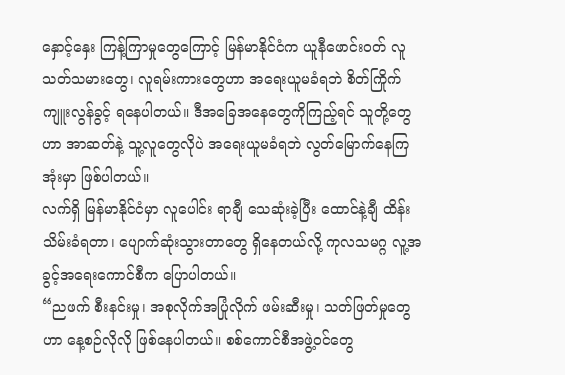နှောင့်နှေး ကြန့်ကြာမှုတွေကြောင့် မြန်မာနိုင်ငံက ယူနီဖောင်းဝတ် လူသတ်သမားတွေ၊ လူရမ်းကားတွေဟာ အရေးယူမခံရဘဲ စိတ်ကြိုက် ကျူးလွန်ခွင့် ရနေပါတယ်။ ဒီအခြေအနေတွေကိုကြည့်ရင် သူတို့တွေဟာ အာဆတ်နဲ့ သူ့လူတွေလိုပဲ အရေးယူမခံရဘဲ လွတ်မြောက်နေကြအုံးမှာ ဖြစ်ပါတယ်။
လက်ရှိ မြန်မာနိုင်ငံမှာ လူပေါင်း ရာချီ သေဆုံးခဲ့ပြီး ထောင်နဲ့ချီ ထိန်းသိမ်းခံရတာ၊ ပျောက်ဆုံးသွားတာတွေ ရှိနေတယ်လို့ ကုလသမဂ္ဂ လူ့အခွင့်အရေးကောင်စီက ပြောပါတယ်။
“ညဖက် စီးနင်းမှု၊ အစုလိုက်အပြုံလိုက် ဖမ်းဆီးမှု၊ သတ်ဖြတ်မှုတွေဟာ နေ့စဉ်လိုလို ဖြစ်နေပါတယ်။ စစ်ကောင်စီအဖွဲ့ဝင်တွေ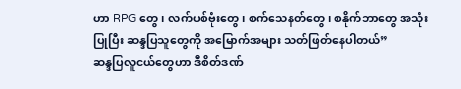ဟာ RPG တွေ၊ လက်ပစ်ဗုံးတွေ၊ စက်သေနတ်တွေ၊ စနိုက်ဘာတွေ အသုံးပြုပြီး ဆန္ဒပြသူတွေကို အမြောက်အများ သတ်ဖြတ်နေပါတယ်”
ဆန္ဒပြလူငယ်တွေဟာ ဒီစိတ်ဒဏ်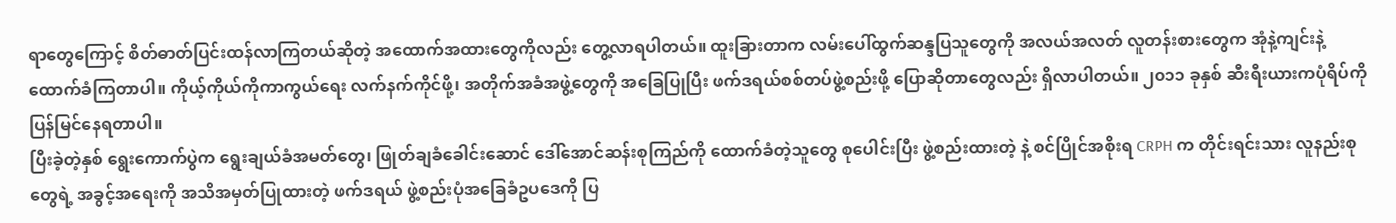ရာတွေကြောင့် စိတ်ဓာတ်ပြင်းထန်လာကြတယ်ဆိုတဲ့ အထောက်အထားတွေကိုလည်း တွေ့လာရပါတယ်။ ထူးခြားတာက လမ်းပေါ်ထွက်ဆန္ဒပြသူတွေကို အလယ်အလတ် လူတန်းစားတွေက အုံနဲ့ကျင်းနဲ့ ထောက်ခံကြတာပါ။ ကိုယ့်ကိုယ်ကိုကာကွယ်ရေး လက်နက်ကိုင်ဖို့၊ အတိုက်အခံအဖွဲ့တွေကို အခြေပြုပြီး ဖက်ဒရယ်စစ်တပ်ဖွဲ့စည်းဖို့ ပြောဆိုတာတွေလည်း ရှိလာပါတယ်။ ၂၀၁၁ ခုနှစ် ဆီးရီးယားကပုံရိပ်ကို ပြန်မြင်နေရတာပါ။
ပြီးခဲ့တဲ့နှစ် ရွေးကောက်ပွဲက ရွေးချယ်ခံအမတ်တွေ၊ ဖြုတ်ချခံခေါင်းဆောင် ဒေါ်အောင်ဆန်းစုကြည်ကို ထောက်ခံတဲ့သူတွေ စုပေါင်းပြီး ဖွဲ့စည်းထားတဲ့ နဲ့ စင်ပြိုင်အစိုးရ CRPH က တိုင်းရင်းသား လူနည်းစုတွေရဲ့ အခွင့်အရေးကို အသိအမှတ်ပြုထားတဲ့ ဖက်ဒရယ် ဖွဲ့စည်းပုံအခြေခံဥပဒေကို ပြ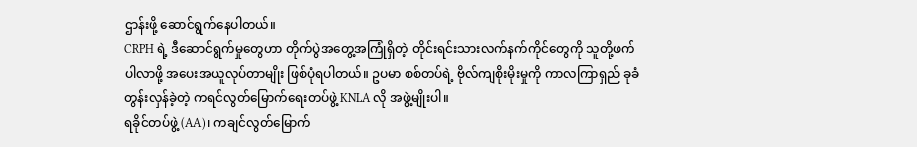ဌာန်းဖို့ ဆောင်ရွက်နေပါတယ်။
CRPH ရဲ့ ဒီဆောင်ရွက်မှုတွေဟာ တိုက်ပွဲအတွေ့အကြုံရှိတဲ့ တိုင်းရင်းသားလက်နက်ကိုင်တွေကို သူတို့ဖက် ပါလာဖို့ အပေးအယူလုပ်တာမျိုး ဖြစ်ပုံရပါတယ်။ ဥပမာ စစ်တပ်ရဲ့ ဗိုလ်ကျစိုးမိုးမှုကို ကာလကြာရှည် ခုခံတွန်းလှန်ခဲ့တဲ့ ကရင်လွတ်မြောက်ရေးတပ်ဖွဲ့ KNLA လို အဖွဲ့မျိုးပါ။
ရခိုင်တပ်ဖွဲ့ (AA)၊ ကချင်လွတ်မြောက်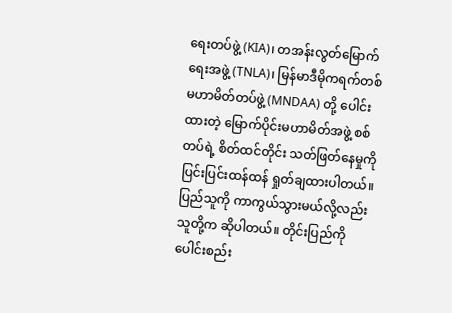ရေးတပ်ဖွဲ့ (KIA)၊ တအန်းလွတ်မြောက်ရေးအဖွဲ့ (TNLA)၊ မြန်မာဒီမိုကရက်တစ် မဟာမိတ်တပ်ဖွဲ့ (MNDAA) တို့ ပေါင်းထားတဲ့ မြောက်ပိုင်းမဟာမိတ်အဖွဲ့ စစ်တပ်ရဲ့ စိတ်ထင်တိုင်း သတ်ဖြတ်နေမှုကို ပြင်းပြင်းထန်ထန် ရှုတ်ချထားပါတယ်။
ပြည်သူကို ကာကွယ်သွားမယ်လို့လည်း သူတို့က ဆိုပါတယ်။ တိုင်းပြည်ကို ပေါင်းစည်း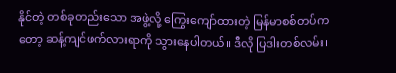နိုင်တဲ့ တစ်ခုတည်းသော အဖွဲ့လို့ ကြွေးကျော်ထားတဲ့ မြန်မာစစ်တပ်ကတော့ ဆန့်ကျင်ဖက်လားရာကို သွားနေပါတယ်။ ဒီလို ပြဒါးတစ်လမ်း၊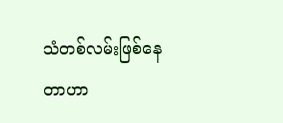သံတစ်လမ်းဖြစ်နေတာဟာ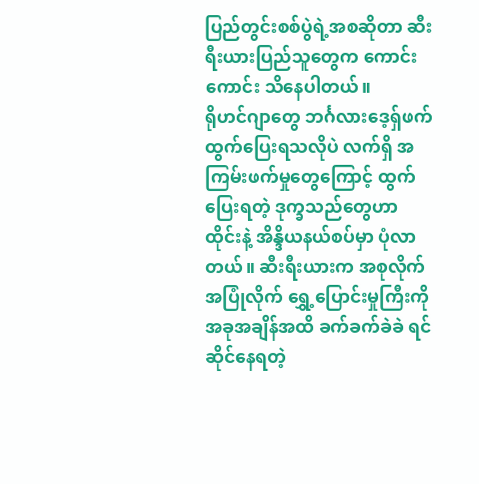ပြည်တွင်းစစ်ပွဲရဲ့အစဆိုတာ ဆီးရီးယားပြည်သူတွေက ကောင်းကောင်း သိနေပါတယ်။
ရိုဟင်ဂျာတွေ ဘင်္ဂလားဒေ့ရှ်ဖက် ထွက်ပြေးရသလိုပဲ လက်ရှိ အကြမ်းဖက်မှုတွေကြောင့် ထွက်ပြေးရတဲ့ ဒုက္ခသည်တွေဟာ ထိုင်းနဲ့ အိန္ဒိယနယ်စပ်မှာ ပုံလာတယ်။ ဆီးရီးယားက အစုလိုက်အပြုံလိုက် ရွှေ့ပြောင်းမှုကြီးကို အခုအချိန်အထိ ခက်ခက်ခဲခဲ ရင်ဆိုင်နေရတဲ့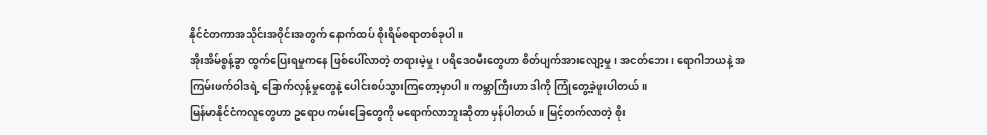နိုင်ငံတကာအသိုင်းအ၀ိုင်းအတွက် နောက်ထပ် စိုးရိမ်စရာတစ်ခုပါ။
အိုးအိမ်စွန့်ခွာ ထွက်ပြေးရမှုကနေ ဖြစ်ပေါ်လာတဲ့ တရားမဲ့မှု၊ ပရိဒေဝမီးတွေဟာ စိတ်ပျက်အားလျော့မှု၊ အငတ်ဘေး၊ ရောဂါဘယနဲ့ အကြမ်းဖက်ဝါဒရဲ့ ခြောက်လှန့်မှုတွေနဲ့ ပေါင်းစပ်သွားကြတော့မှာပါ။ ကမ္ဘာကြီးဟာ ဒါကို ကြုံတွေ့ခဲ့ဖူးပါတယ်။
မြန်မာနိုင်ငံကလူတွေဟာ ဥရောပ ကမ်းခြေတွေကို မရောက်လာဘူးဆိုတာ မှန်ပါတယ်။ မြင့်တက်လာတဲ့ စိုး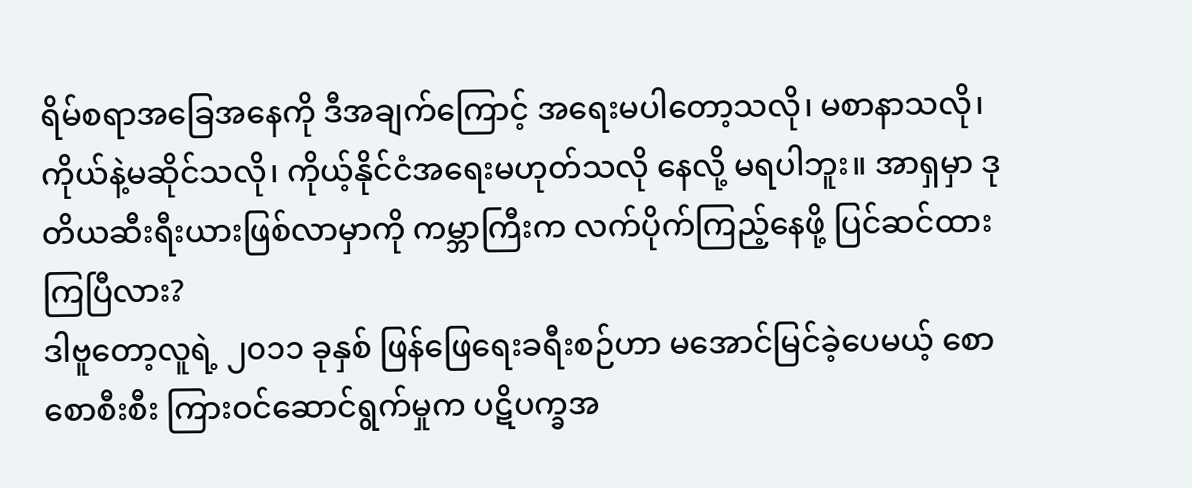ရိမ်စရာအခြေအနေကို ဒီအချက်ကြောင့် အရေးမပါတော့သလို၊ မစာနာသလို၊ ကိုယ်နဲ့မဆိုင်သလို၊ ကိုယ့်နိုင်ငံအရေးမဟုတ်သလို နေလို့ မရပါဘူး။ အာရှမှာ ဒုတိယဆီးရီးယားဖြစ်လာမှာကို ကမ္ဘာကြီးက လက်ပိုက်ကြည့်နေဖို့ ပြင်ဆင်ထားကြပြီလား?
ဒါဗူတော့လူရဲ့ ၂၀၁၁ ခုနှစ် ဖြန်ဖြေရေးခရီးစဉ်ဟာ မအောင်မြင်ခဲ့ပေမယ့် စောစောစီးစီး ကြားဝင်ဆောင်ရွက်မှုက ပဋိပက္ခအ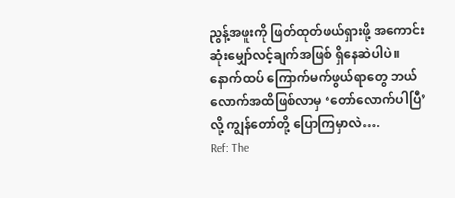ညွန့်အဖူးကို ဖြတ်ထုတ်ဖယ်ရှားဖို့ အကောင်းဆုံးမျှော်လင့်ချက်အဖြစ် ရှိနေဆဲပါပဲ။ နောက်ထပ် ကြောက်မက်ဖွယ်ရာတွေ ဘယ်လောက်အထိဖြစ်လာမှ ‘တော်လောက်ပါပြီ’ လို့ ကျွန်တော်တို့ ပြောကြမှာလဲ….
Ref: The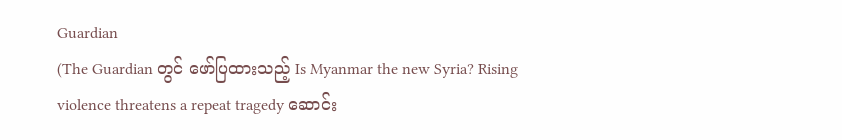Guardian
(The Guardian တွင် ဖော်ပြထားသည့် Is Myanmar the new Syria? Rising violence threatens a repeat tragedy ဆောင်း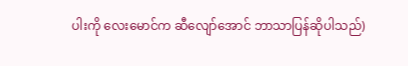ပါးကို လေးမောင်က ဆီလျော်အောင် ဘာသာပြန်ဆိုပါသည်)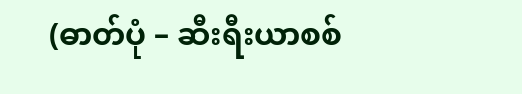(ဓာတ်ပုံ – ဆီးရီးယာစစ်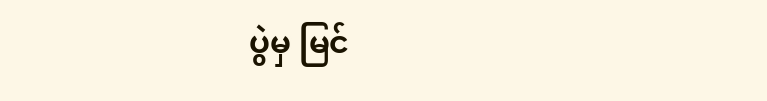ပွဲမှ မြင်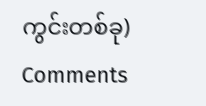ကွင်းတစ်ခု)
Comments